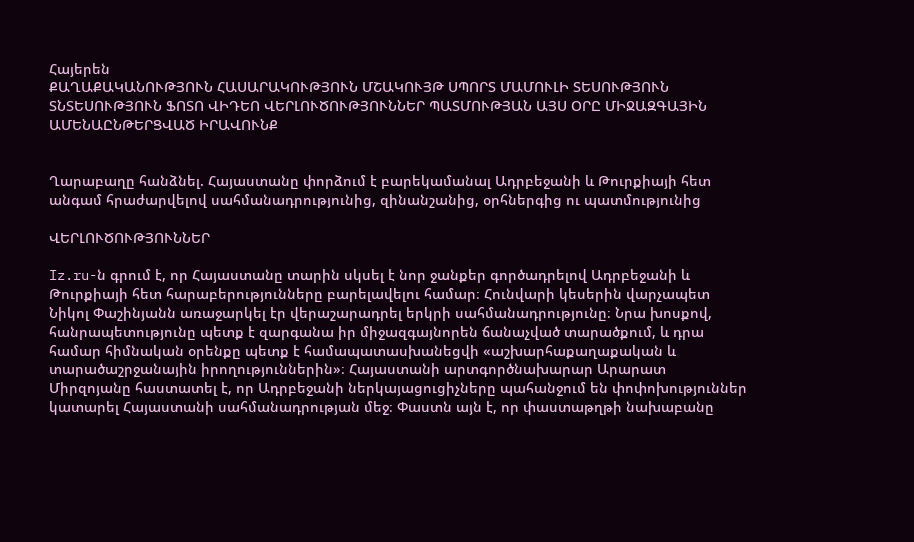Հայերեն
ՔԱՂԱՔԱԿԱՆՈՒԹՅՈՒՆ ՀԱՍԱՐԱԿՈՒԹՅՈՒՆ ՄՇԱԿՈՒՅԹ ՍՊՈՐՏ ՄԱՄՈՒԼԻ ՏԵՍՈՒԹՅՈՒՆ ՏՆՏԵՍՈՒԹՅՈՒՆ ՖՈՏՈ ՎԻԴԵՈ ՎԵՐԼՈՒԾՈՒԹՅՈՒՆՆԵՐ ՊԱՏՄՈՒԹՅԱՆ ԱՅՍ ՕՐԸ ՄԻՋԱԶԳԱՅԻՆ ԱՄԵՆԱԸՆԹԵՐՑՎԱԾ ԻՐԱՎՈՒՆՔ


Ղարաբաղը հանձնել. Հայաստանը փորձում է բարեկամանալ Ադրբեջանի և Թուրքիայի հետ անգամ հրաժարվելով սահմանադրությունից, զինանշանից, օրհներգից ու պատմությունից

ՎԵՐԼՈՒԾՈՒԹՅՈՒՆՆԵՐ

Iz.ru-ն գրում է, որ Հայաստանը տարին սկսել է նոր ջանքեր գործադրելով Ադրբեջանի և Թուրքիայի հետ հարաբերությունները բարելավելու համար։ Հունվարի կեսերին վարչապետ Նիկոլ Փաշինյանն առաջարկել էր վերաշարադրել երկրի սահմանադրությունը։ Նրա խոսքով, հանրապետությունը պետք է զարգանա իր միջազգայնորեն ճանաչված տարածքում, և դրա համար հիմնական օրենքը պետք է համապատասխանեցվի «աշխարհաքաղաքական և տարածաշրջանային իրողություններին»։ Հայաստանի արտգործնախարար Արարատ Միրզոյանը հաստատել է, որ Ադրբեջանի ներկայացուցիչները պահանջում են փոփոխություններ կատարել Հայաստանի սահմանադրության մեջ։ Փաստն այն է, որ փաստաթղթի նախաբանը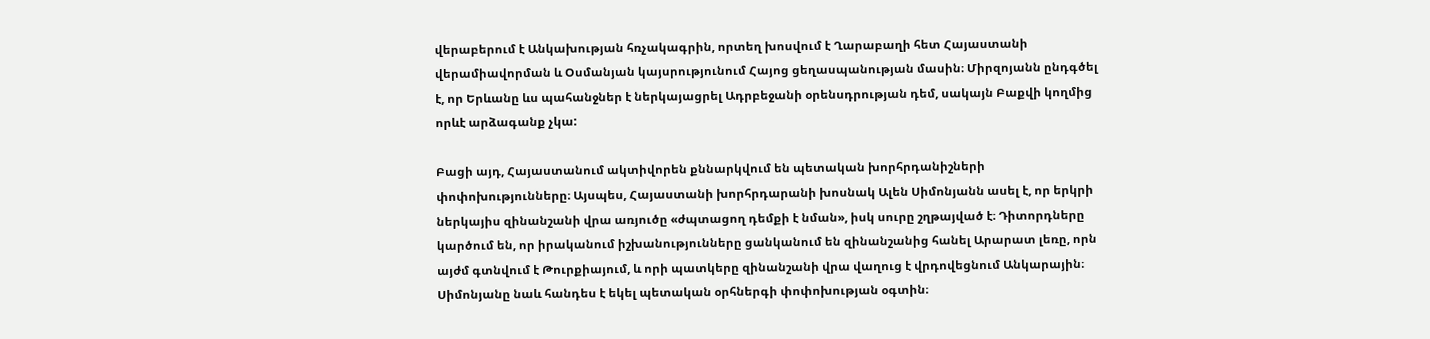վերաբերում է Անկախության հռչակագրին, որտեղ խոսվում է Ղարաբաղի հետ Հայաստանի վերամիավորման և Օսմանյան կայսրությունում Հայոց ցեղասպանության մասին։ Միրզոյանն ընդգծել է, որ Երևանը ևս պահանջներ է ներկայացրել Ադրբեջանի օրենսդրության դեմ, սակայն Բաքվի կողմից որևէ արձագանք չկա:

Բացի այդ, Հայաստանում ակտիվորեն քննարկվում են պետական խորհրդանիշների փոփոխությունները։ Այսպես, Հայաստանի խորհրդարանի խոսնակ Ալեն Սիմոնյանն ասել է, որ երկրի ներկայիս զինանշանի վրա առյուծը «ժպտացող դեմքի է նման», իսկ սուրը շղթայված է։ Դիտորդները կարծում են, որ իրականում իշխանությունները ցանկանում են զինանշանից հանել Արարատ լեռը, որն այժմ գտնվում է Թուրքիայում, և որի պատկերը զինանշանի վրա վաղուց է վրդովեցնում Անկարային։ Սիմոնյանը նաև հանդես է եկել պետական օրհներգի փոփոխության օգտին։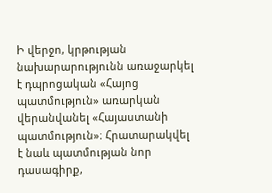Ի վերջո, կրթության նախարարությունն առաջարկել է դպրոցական «Հայոց պատմություն» առարկան վերանվանել «Հայաստանի պատմություն»։ Հրատարակվել է նաև պատմության նոր դասագիրք,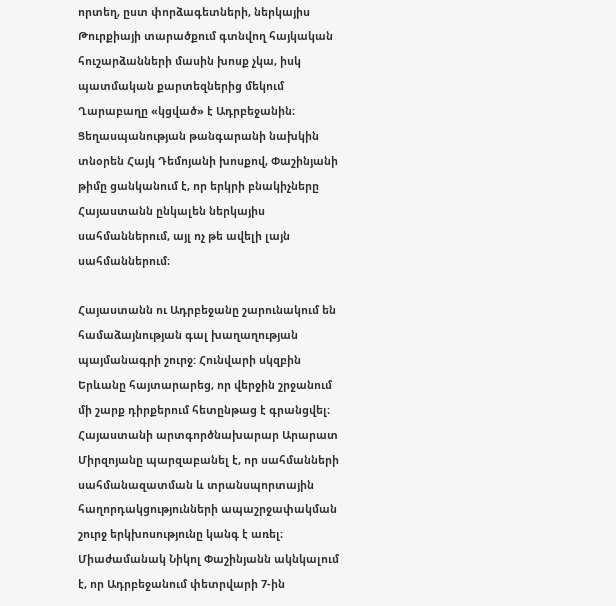որտեղ, ըստ փորձագետների, ներկայիս Թուրքիայի տարածքում գտնվող հայկական հուշարձանների մասին խոսք չկա, իսկ պատմական քարտեզներից մեկում Ղարաբաղը «կցված» է Ադրբեջանին։ Ցեղասպանության թանգարանի նախկին տնօրեն Հայկ Դեմոյանի խոսքով, Փաշինյանի թիմը ցանկանում է, որ երկրի բնակիչները Հայաստանն ընկալեն ներկայիս սահմաններում, այլ ոչ թե ավելի լայն սահմաններում։

Հայաստանն ու Ադրբեջանը շարունակում են համաձայնության գալ խաղաղության պայմանագրի շուրջ: Հունվարի սկզբին Երևանը հայտարարեց, որ վերջին շրջանում մի շարք դիրքերում հետընթաց է գրանցվել։ Հայաստանի արտգործնախարար Արարատ Միրզոյանը պարզաբանել է, որ սահմանների սահմանազատման և տրանսպորտային հաղորդակցությունների ապաշրջափակման շուրջ երկխոսությունը կանգ է առել։ Միաժամանակ Նիկոլ Փաշինյանն ակնկալում է, որ Ադրբեջանում փետրվարի 7-ին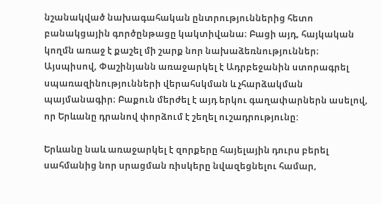նշանակված նախագահական ընտրություններից հետո բանակցային գործընթացը կակտիվանա։ Բացի այդ, հայկական կողմն առաջ է քաշել մի շարք նոր նախաձեռնություններ։ Այսպիսով, Փաշինյանն առաջարկել է Ադրբեջանին ստորագրել սպառազինությունների վերահսկման և չհարձակման պայմանագիր։ Բաքուն մերժել է այդ երկու գաղափարներն ասելով, որ Երևանը դրանով փորձում է շեղել ուշադրությունը:

Երևանը նաև առաջարկել է զորքերը հայելային դուրս բերել սահմանից նոր սրացման ռիսկերը նվազեցնելու համար,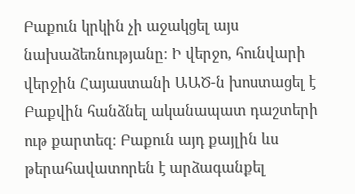Բաքուն կրկին չի աջակցել այս նախաձեռնությանը։ Ի վերջո, հունվարի վերջին Հայաստանի ԱԱԾ-ն խոստացել է Բաքվին հանձնել ականապատ դաշտերի ութ քարտեզ։ Բաքուն այդ քայլին ևս թերահավատորեն է արձագանքել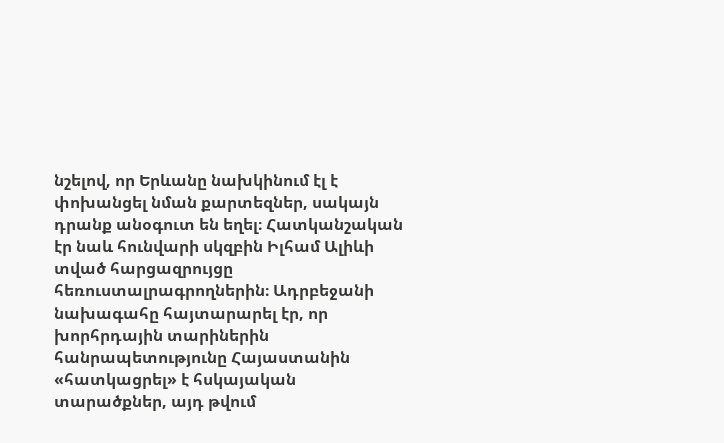նշելով, որ Երևանը նախկինում էլ է փոխանցել նման քարտեզներ, սակայն դրանք անօգուտ են եղել։ Հատկանշական էր նաև հունվարի սկզբին Իլհամ Ալիևի տված հարցազրույցը հեռուստալրագրողներին։ Ադրբեջանի նախագահը հայտարարել էր, որ խորհրդային տարիներին հանրապետությունը Հայաստանին «հատկացրել» է հսկայական տարածքներ, այդ թվում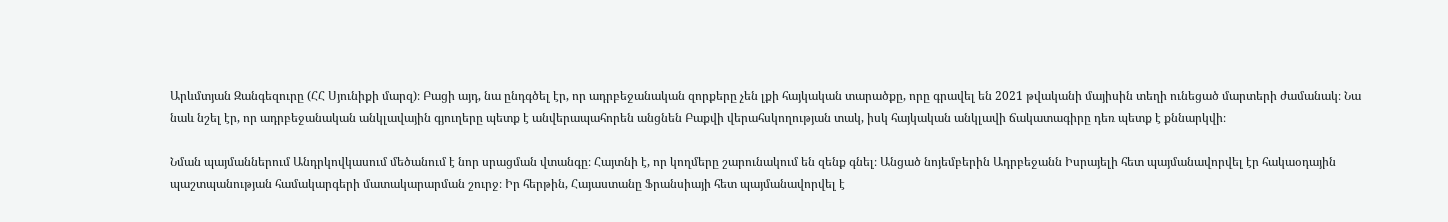Արևմտյան Զանգեզուրը (ՀՀ Սյունիքի մարզ)։ Բացի այդ, նա ընդգծել էր, որ ադրբեջանական զորքերը չեն լքի հայկական տարածքը, որը գրավել են 2021 թվականի մայիսին տեղի ունեցած մարտերի ժամանակ։ Նա նաև նշել էր, որ ադրբեջանական անկլավային գյուղերը պետք է անվերապահորեն անցնեն Բաքվի վերահսկողության տակ, իսկ հայկական անկլավի ճակատագիրը դեռ պետք է քննարկվի։

Նման պայմաններում Անդրկովկասում մեծանում է նոր սրացման վտանգը։ Հայտնի է, որ կողմերը շարունակում են զենք գնել։ Անցած նոյեմբերին Ադրբեջանն Իսրայելի հետ պայմանավորվել էր հակաօդային պաշտպանության համակարգերի մատակարարման շուրջ։ Իր հերթին, Հայաստանը Ֆրանսիայի հետ պայմանավորվել է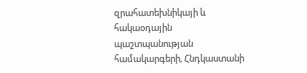զրահատեխնիկայի և հակաօդային պաշտպանության համակարգերի, Հնդկաստանի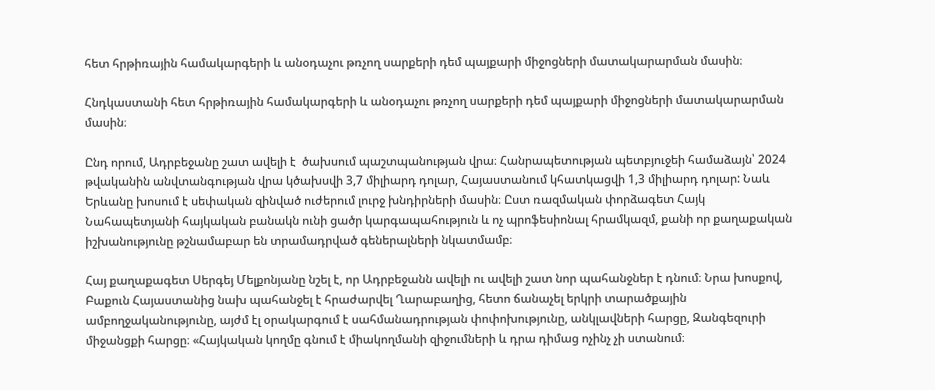հետ հրթիռային համակարգերի և անօդաչու թռչող սարքերի դեմ պայքարի միջոցների մատակարարման մասին։

Հնդկաստանի հետ հրթիռային համակարգերի և անօդաչու թռչող սարքերի դեմ պայքարի միջոցների մատակարարման մասին։

Ընդ որում, Ադրբեջանը շատ ավելի է  ծախսում պաշտպանության վրա։ Հանրապետության պետբյուջեի համաձայն՝ 2024 թվականին անվտանգության վրա կծախսվի 3,7 միլիարդ դոլար, Հայաստանում կհատկացվի 1,3 միլիարդ դոլար: Նաև Երևանը խոսում է սեփական զինված ուժերում լուրջ խնդիրների մասին։ Ըստ ռազմական փորձագետ Հայկ Նահապետյանի հայկական բանակն ունի ցածր կարգապահություն և ոչ պրոֆեսիոնալ հրամկազմ, քանի որ քաղաքական իշխանությունը թշնամաբար են տրամադրված գեներալների նկատմամբ։

Հայ քաղաքագետ Սերգեյ Մելքոնյանը նշել է, որ Ադրբեջանն ավելի ու ավելի շատ նոր պահանջներ է դնում։ Նրա խոսքով, Բաքուն Հայաստանից նախ պահանջել է հրաժարվել Ղարաբաղից, հետո ճանաչել երկրի տարածքային ամբողջականությունը, այժմ էլ օրակարգում է սահմանադրության փոփոխությունը, անկլավների հարցը, Զանգեզուրի միջանցքի հարցը։ «Հայկական կողմը գնում է միակողմանի զիջումների և դրա դիմաց ոչինչ չի ստանում։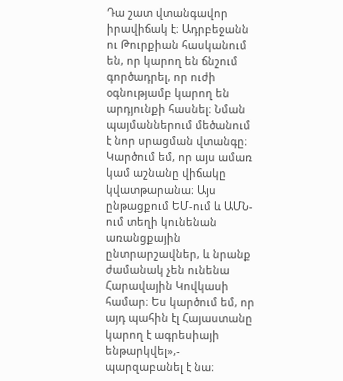Դա շատ վտանգավոր իրավիճակ է։ Ադրբեջանն ու Թուրքիան հասկանում են, որ կարող են ճնշում գործադրել, որ ուժի օգնությամբ կարող են արդյունքի հասնել։ Նման պայմաններում մեծանում է նոր սրացման վտանգը։ Կարծում եմ, որ այս ամառ կամ աշնանը վիճակը կվատթարանա։ Այս ընթացքում ԵՄ-ում և ԱՄՆ-ում տեղի կունենան առանցքային ընտրարշավներ, և նրանք ժամանակ չեն ունենա Հարավային Կովկասի համար։ Ես կարծում եմ, որ այդ պահին էլ Հայաստանը կարող է ագրեսիայի ենթարկվել»,- պարզաբանել է նա։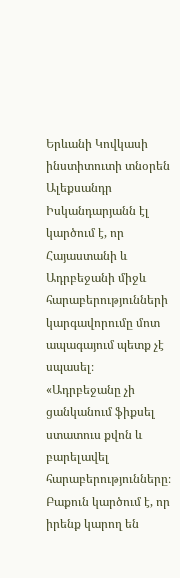Երևանի Կովկասի ինստիտուտի տնօրեն Ալեքսանդր Իսկանդարյանն էլ կարծում է, որ Հայաստանի և Ադրբեջանի միջև հարաբերությունների կարգավորումը մոտ ապագայում պետք չէ սպասել։ «Ադրբեջանը չի ցանկանում ֆիքսել ստատուս քվոն և բարելավել հարաբերությունները։ Բաքուն կարծում է, որ իրենք կարող են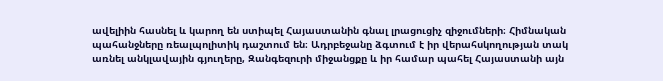ավելիին հասնել և կարող են ստիպել Հայաստանին գնալ լրացուցիչ զիջումների։ Հիմնական պահանջները ռեալպոլիտիկ դաշտում են։ Ադրբեջանը ձգտում է իր վերահսկողության տակ առնել անկլավային գյուղերը, Զանգեզուրի միջանցքը և իր համար պահել Հայաստանի այն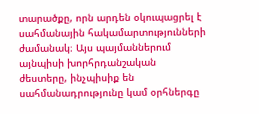տարածքը, որն արդեն օկուպացրել է սահմանային հակամարտությունների ժամանակ։ Այս պայմաններում այնպիսի խորհրդանշական ժեստերը, ինչպիսիք են սահմանադրությունը կամ օրհներգը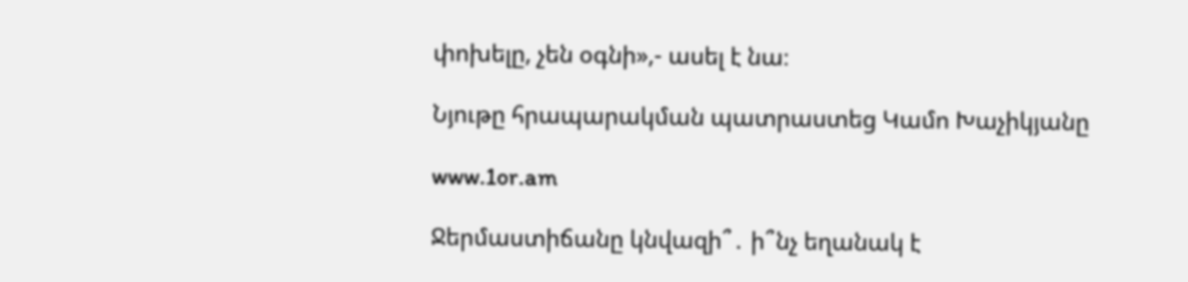փոխելը, չեն օգնի»,- ասել է նա։

Նյութը հրապարակման պատրաստեց Կամո Խաչիկյանը

www.1or.am

Ջերմաստիճանը կնվազի՞․ ի՞նչ եղանակ է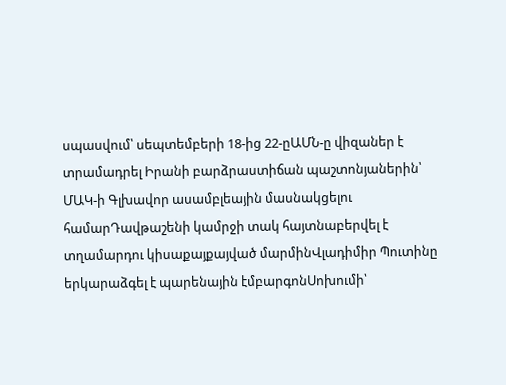սպասվում՝ սեպտեմբերի 18-ից 22-ըԱՄՆ-ը վիզաներ է տրամադրել Իրանի բարձրաստիճան պաշտոնյաներին՝ ՄԱԿ-ի Գլխավոր ասամբլեային մասնակցելու համարԴավթաշենի կամրջի տակ հայտնաբերվել է տղամարդու կիսաքայքայված մարմինՎլադիմիր Պուտինը երկարաձգել է պարենային էմբարգոնՍոխումի՝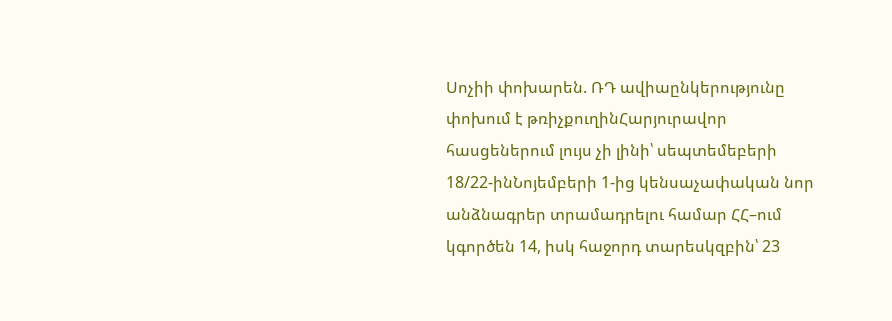Սոչիի փոխարեն. ՌԴ ավիաընկերությունը փոխում է թռիչքուղինՀարյուրավոր հասցեներում լույս չի լինի՝ սեպտեմեբերի 18/22-ինՆոյեմբերի 1-ից կենսաչափական նոր անձնագրեր տրամադրելու համար ՀՀ–ում կգործեն 14, իսկ հաջորդ տարեսկզբին՝ 23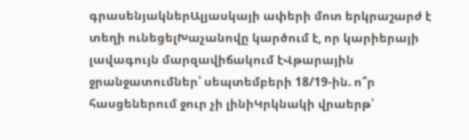գրասենյակներԱլյասկայի ափերի մոտ երկրաշարժ է տեղի ունեցելԽաչանովը կարծում է, որ կարիերայի լավագույն մարզավիճակում էՎթարային ջրանջատումներ՝ սեպտեմբերի 18/19-ին. ո՞ր հասցեներում ջուր չի լինիԿրկնակի վրաերթ՝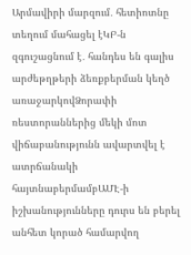Արմավիրի մարզում․ հետիոտնը տեղում մահացել էԿԲ-ն զգուշացնում է․ հանդես են գալիս արժեթղթերի ձեռքբերման կեղծ առաջարկովՁորափի ռեստորաններից մեկի մոտ վիճաբանությունն ավարտվել է ատրճանակի հայտնաբերմամբԱՄԷ-ի իշխանությունները դուրս են բերել անհետ կորած համարվող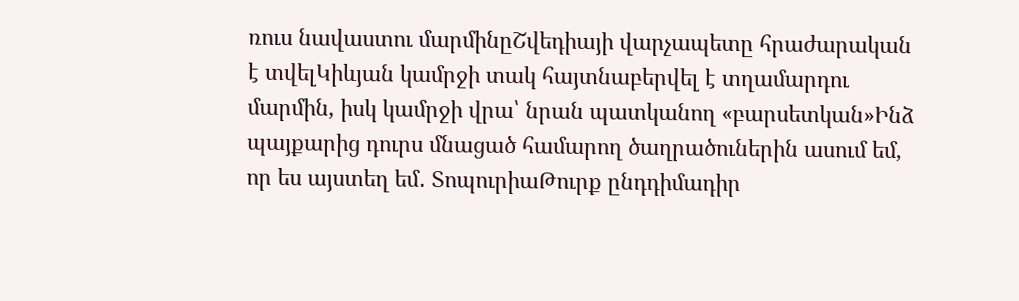ռուս նավաստու մարմինըՇվեդիայի վարչապետը հրաժարական է տվելԿիևյան կամրջի տակ հայտնաբերվել է տղամարդու մարմին, իսկ կամրջի վրա՝ նրան պատկանող «բարսետկան»Ինձ պայքարից դուրս մնացած համարող ծաղրածուներին ասում եմ, որ ես այստեղ եմ․ ՏոպուրիաԹուրք ընդդիմադիր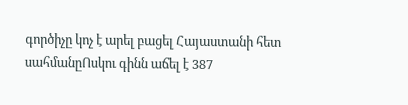գործիչը կոչ է արել բացել Հայաստանի հետ սահմանըՈսկու գինն աճել է 387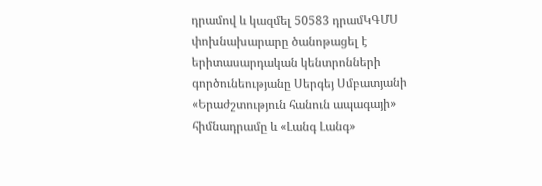դրամով և կազմել 50583 դրամԿԳՄՍ փոխնախարարը ծանոթացել է երիտասարդական կենտրոնների գործունեությանը Սերգեյ Սմբատյանի «Երաժշտություն հանուն ապագայի» հիմնադրամը և «Լանգ Լանգ»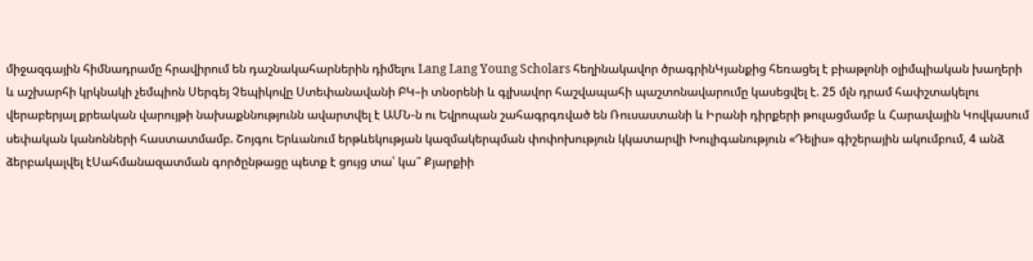միջազգային հիմնադրամը հրավիրում են դաշնակահարներին դիմելու Lang Lang Young Scholars հեղինակավոր ծրագրինԿյանքից հեռացել է բիաթլոնի օլիմպիական խաղերի և աշխարհի կրկնակի չեմպիոն Սերգեյ Չեպիկովը Ստեփանավանի ԲԿ–ի տնօրենի և գլխավոր հաշվապահի պաշտոնավարումը կասեցվել է. 25 մլն դրամ հափշտակելու վերաբերյալ քրեական վարույթի նախաքննությունն ավարտվել է ԱՄՆ-ն ու Եվրոպան շահագրգռված են Ռուսաստանի և Իրանի դիրքերի թուլացմամբ և Հարավային Կովկասում սեփական կանոնների հաստատմամբ. Շոյգու Երևանում երթևեկության կազմակերպման փոփոխություն կկատարվի Խուլիգանություն «Դելիս» գիշերային ակումբում, 4 անձ ձերբակալվել էՍահմանազատման գործընթացը պետք է ցույց տա՝ կա՞ Քյարքիի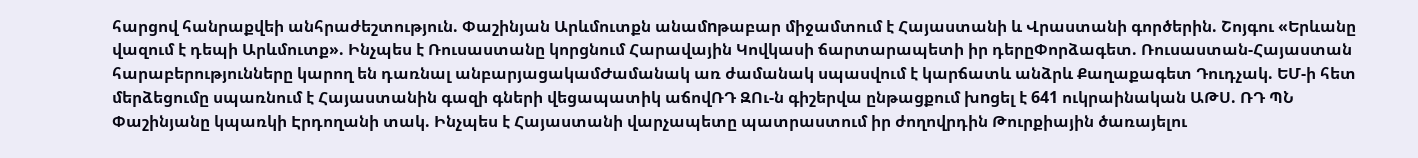հարցով հանրաքվեի անհրաժեշտություն. Փաշինյան Արևմուտքն անամnթաբար միջամտում է Հայաստանի և Վրաստանի գործերին. Շոյգու «Երևանը վազում է դեպի Արևմուտք». Ինչպես է Ռուսաստանը կորցնում Հարավային Կովկասի ճարտարապետի իր դերըՓորձագետ. Ռուսաստան-Հայաստան հարաբերությունները կարող են դառնալ անբարյացակամԺամանակ առ ժամանակ սպասվում է կարճատև անձրև Քաղաքագետ Դուդչակ. ԵՄ-ի հետ մերձեցումը սպառնում է Հայաստանին գազի գների վեցապատիկ աճովՌԴ ԶՈւ-ն գիշերվա ընթացքում խnցել է 641 ուկրաինական ԱԹՍ. ՌԴ ՊՆ Փաշինյանը կպառկի Էրդողանի տակ. Ինչպես է Հայաստանի վարչապետը պատրաստում իր ժողովրդին Թուրքիային ծառայելու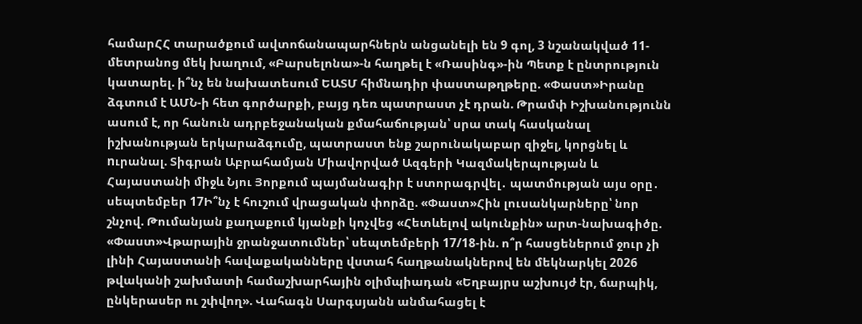համարՀՀ տարածքում ավտոճանապարհներն անցանելի են 9 գոլ, 3 նշանակված 11-մետրանոց մեկ խաղում, «Բարսելոնա»-ն հաղթել է «Ռասինգ»-ին Պետք է ընտրություն կատարել. ի՞նչ են նախատեսում ԵԱՏՄ հիմնադիր փաստաթղթերը. «Փաստ»Իրանը ձգտում է ԱՄՆ-ի հետ գործարքի, բայց դեռ պատրաստ չէ դրան. Թրամփ Իշխանությունն ասում է, որ հանուն ադրբեջանական քմահաճության՝ սրա տակ հասկանալ իշխանության երկարաձգումը, պատրաստ ենք շարունակաբար զիջել, կորցնել և nւրանալ. Տիգրան Աբրահամյան Միավորված Ազգերի Կազմակերպության և Հայաստանի միջև Նյու Յորքում պայմանագիր է ստորագրվել․ պատմության այս օրը․ սեպտեմբեր 17Ի՞նչ է հուշում վրացական փորձը. «Փաստ»Հին լուսանկարները՝ նոր շնչով. Թումանյան քաղաքում կյանքի կոչվեց «Հետևելով ակունքին» արտ-նախագիծը. «Փաստ»Վթարային ջրանջատումներ՝ սեպտեմբերի 17/18-ին. ո՞ր հասցեներում ջուր չի լինի Հայաստանի հավաքականները վստահ հաղթանակներով են մեկնարկել 2026 թվականի շախմատի համաշխարհային օլիմպիադան «Եղբայրս աշխույժ էր, ճարպիկ, ընկերասեր ու շփվող». Վահագն Սարգսյանն անմահացել է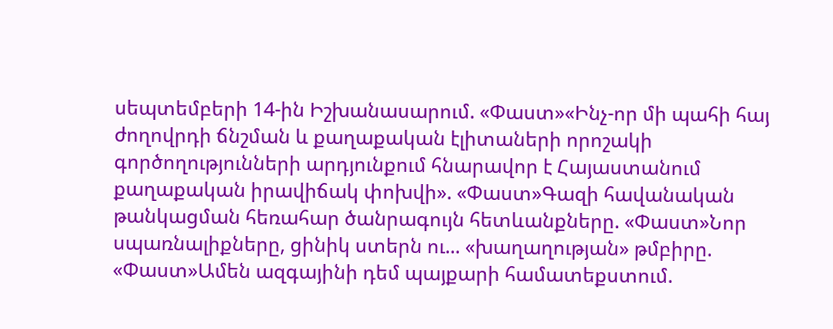սեպտեմբերի 14-ին Իշխանասարում. «Փաստ»«Ինչ-որ մի պահի հայ ժողովրդի ճնշման և քաղաքական էլիտաների որոշակի գործողությունների արդյունքում հնարավոր է Հայաստանում քաղաքական իրավիճակ փոխվի». «Փաստ»Գազի հավանական թանկացման հեռահար ծանրագույն հետևանքները. «Փաստ»Նոր սպառնալիքները, ցինիկ ստերն ու... «խաղաղության» թմբիրը. «Փաստ»Ամեն ազգայինի դեմ պայքարի համատեքստում.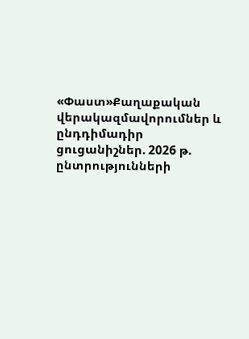«Փաստ»Քաղաքական վերակազմավորումներ և ընդդիմադիր ցուցանիշներ. 2026 թ. ընտրությունների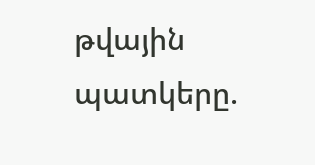թվային պատկերը.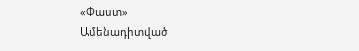«Փաստ»
Ամենադիտված